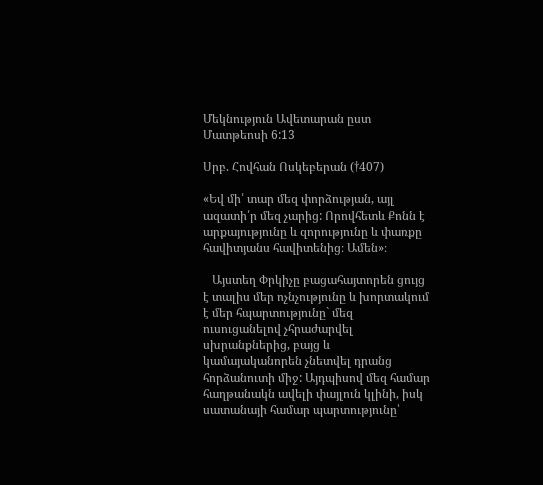Մեկնություն Ավետարան ըստ Մատթեոսի 6:13

Սրբ. Հովհան Ոսկեբերան (†407)

«Եվ մի՛ տար մեզ փորձության, այլ ազատի՛ր մեզ չարից: Որովհետև Քոնն է արքայությունը և զորությունը և փառքը հավիտյանս հավիտենից։ Ամեն»։

   Այստեղ Փրկիչը բացահայտորեն ցույց է տալիս մեր ոչնչությունը և խորտակում է մեր հպարտությունը` մեզ ուսուցանելով չհրաժարվել սխրանքներից, բայց և կամայականորեն չնետվել դրանց հորձանուտի միջ: Այդպիսով մեզ համար հաղթանակն ավելի փայլուն կլինի, իսկ սատանայի համար պարտությունը՝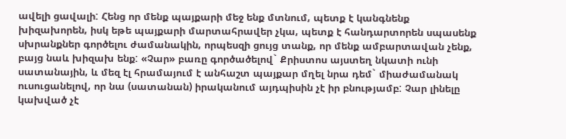ավելի ցավալի: Հենց որ մենք պայքարի մեջ ենք մտնում, պետք է կանգնենք խիզախորեն, իսկ եթե պայքարի մարտահրավեր չկա, պետք է հանդարտորեն սպասենք սխրանքներ գործելու ժամանակին, որպեսզի ցույց տանք, որ մենք ամբարտավան չենք, բայց նաև խիզախ ենք: «Չար» բառը գործածելով` Քրիստոս այստեղ նկատի ունի սատանային, և մեզ էլ հրամայում է անհաշտ պայքար մղել նրա դեմ` միաժամանակ ուսուցանելով, որ նա (սատանան) իրականում այդպիսին չէ իր բնությամբ: Չար լինելը կախված չէ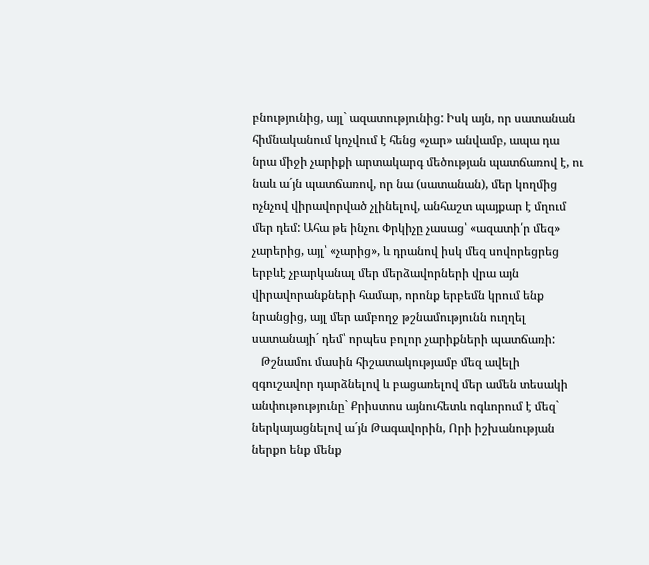բնությունից, այլ` ազատությունից: Իսկ այն, որ սատանան հիմնականում կոչվում է հենց «չար» անվամբ, ապա դա նրա միջի չարիքի արտակարգ մեծության պատճառով է, ու նաև ա´յն պատճառով, որ նա (սատանան), մեր կողմից ոչնչով վիրավորված չլինելով, անհաշտ պայքար է մղում մեր դեմ: Ահա թե ինչու Փրկիչը չասաց՝ «ազատի՛ր մեզ» չարերից, այլ՝ «չարից», և դրանով իսկ մեզ սովորեցրեց երբևէ չբարկանալ մեր մերձավորների վրա այն վիրավորանքների համար, որոնք երբեմն կրում ենք նրանցից, այլ մեր ամբողջ թշնամությունն ուղղել սատանայի´ դեմ՝ որպես բոլոր չարիքների պատճառի:
   Թշնամու մասին հիշատակությամբ մեզ ավելի զգուշավոր դարձնելով և բացառելով մեր ամեն տեսակի անփութությունը` Քրիստոս այնուհետև ոգևորում է մեզ` ներկայացնելով ա´յն Թագավորին, Որի իշխանության ներքո ենք մենք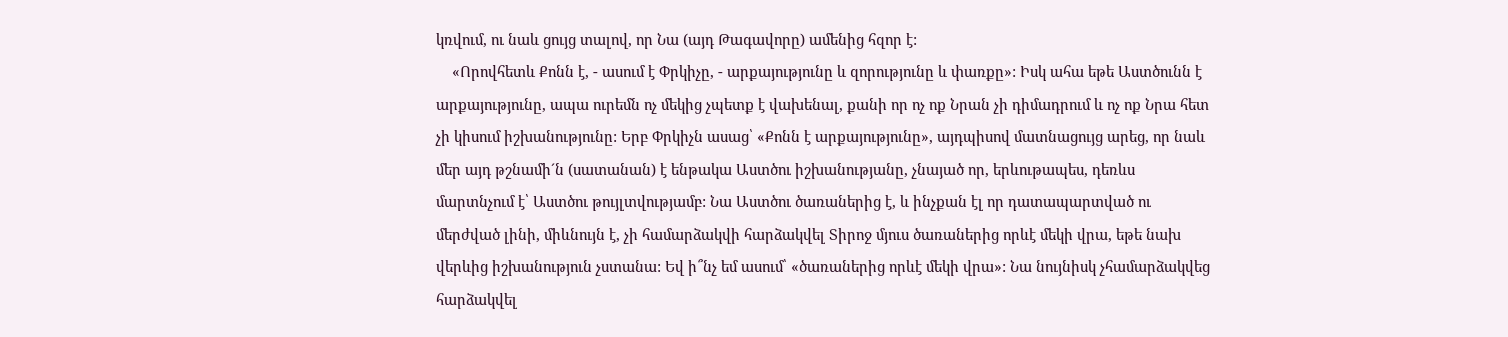կռվում, ու նաև ցույց տալով, որ Նա (այդ Թագավորը) ամենից հզոր է:
    «Որովհետև Քոնն է, - ասում է Փրկիչը, - արքայությունը և զորությունը և փառքը»: Իսկ ահա եթե Աստծունն է արքայությունը, ապա ուրեմն ոչ մեկից չպետք է վախենալ, քանի որ ոչ ոք Նրան չի դիմադրում և ոչ ոք Նրա հետ չի կիսում իշխանությունը: Երբ Փրկիչն ասաց՝ «Քոնն է արքայությունը», այդպիսով մատնացույց արեց, որ նաև մեր այդ թշնամի´ն (սատանան) է ենթակա Աստծու իշխանությանը, չնայած որ, երևութապես, դեռևս մարտնչում է՝ Աստծու թույլտվությամբ: Նա Աստծու ծառաներից է, և ինչքան էլ որ դատապարտված ու մերժված լինի, միևնույն է, չի համարձակվի հարձակվել Տիրոջ մյուս ծառաներից որևէ մեկի վրա, եթե նախ վերևից իշխանություն չստանա: Եվ ի՞նչ եմ ասում՝ «ծառաներից որևէ մեկի վրա»: Նա նույնիսկ չհամարձակվեց հարձակվել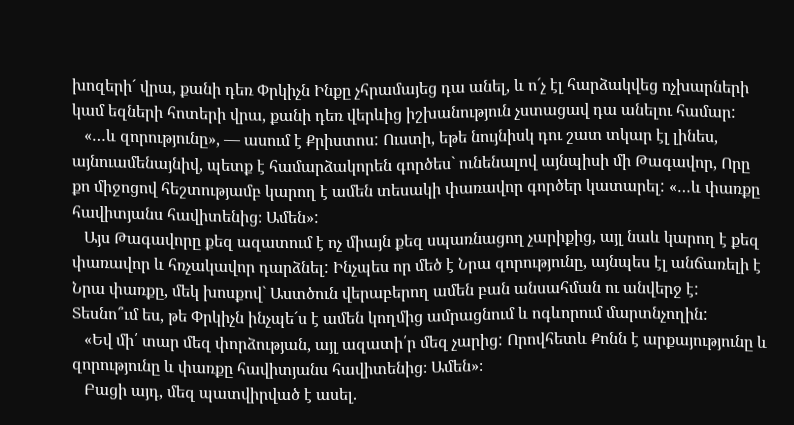խոզերի´ վրա, քանի դեռ Փրկիչն Ինքը չհրամայեց դա անել, և ո´չ էլ հարձակվեց ոչխարների կամ եզների հոտերի վրա, քանի դեռ վերևից իշխանություն չստացավ դա անելու համար:
   «…և զորությունը», — ասում է Քրիստոս: Ուստի, եթե նույնիսկ դու շատ տկար էլ լինես, այնուամենայնիվ, պետք է համարձակորեն գործես` ունենալով այնպիսի մի Թագավոր, Որը քո միջոցով հեշտությամբ կարող է ամեն տեսակի փառավոր գործեր կատարել: «…և փառքը հավիտյանս հավիտենից։ Ամեն»:
   Այս Թագավորը քեզ ազատում է ոչ միայն քեզ սպառնացող չարիքից, այլ նաև կարող է քեզ փառավոր և հռչակավոր դարձնել: Ինչպես որ մեծ է Նրա զորությունը, այնպես էլ անճառելի է Նրա փառքը, մեկ խոսքով` Աստծուն վերաբերող ամեն բան անսահման ու անվերջ է: Տեսնո՞ւմ ես, թե Փրկիչն ինչպե´ս է ամեն կողմից ամրացնում և ոգևորում մարտնչողին:
   «Եվ մի՛ տար մեզ փորձության, այլ ազատի՛ր մեզ չարից: Որովհետև Քոնն է արքայությունը և զորությունը և փառքը հավիտյանս հավիտենից։ Ամեն»։
   Բացի այդ, մեզ պատվիրված է ասել.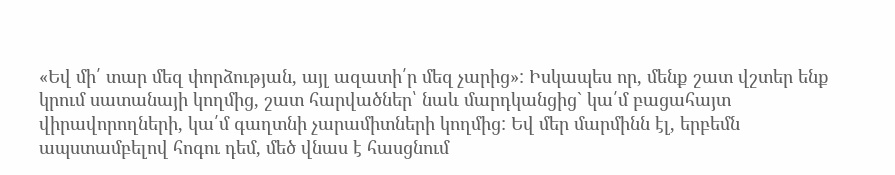«Եվ մի՛ տար մեզ փորձության, այլ ազատի՛ր մեզ չարից»: Իսկապես որ, մենք շատ վշտեր ենք կրում սատանայի կողմից, շատ հարվածներ՝ նաև մարդկանցից` կա՛մ բացահայտ վիրավորողների, կա՛մ գաղտնի չարամիտների կողմից: Եվ մեր մարմինն էլ, երբեմն ապստամբելով հոգու դեմ, մեծ վնաս է հասցնում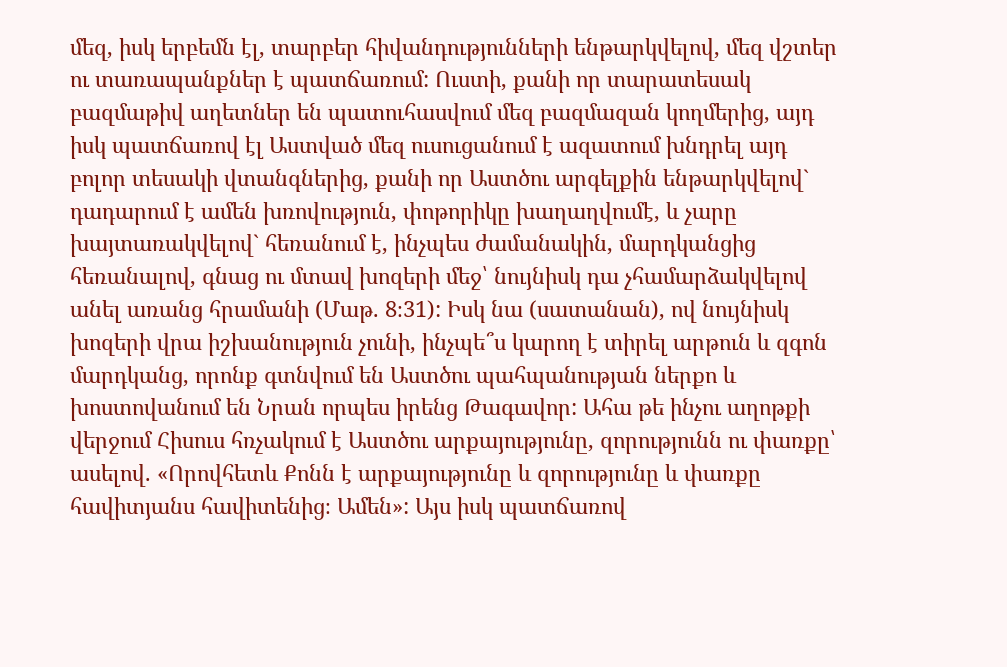մեզ, իսկ երբեմն էլ, տարբեր հիվանդությունների ենթարկվելով, մեզ վշտեր ու տառապանքներ է պատճառում: Ուստի, քանի որ տարատեսակ բազմաթիվ աղետներ են պատուհասվում մեզ բազմազան կողմերից, այդ իսկ պատճառով էլ Աստված մեզ ուսուցանում է ազատում խնդրել այդ բոլոր տեսակի վտանգներից, քանի որ Աստծու արգելքին ենթարկվելով` դադարում է ամեն խռովություն, փոթորիկը խաղաղվումէ, և չարը խայտառակվելով` հեռանում է, ինչպես ժամանակին, մարդկանցից հեռանալով, գնաց ու մտավ խոզերի մեջ՝ նույնիսկ դա չհամարձակվելով անել առանց հրամանի (Մաթ. 8։31): Իսկ նա (սատանան), ով նույնիսկ խոզերի վրա իշխանություն չունի, ինչպե՞ս կարող է տիրել արթուն և զգոն մարդկանց, որոնք գտնվում են Աստծու պահպանության ներքո և խոստովանում են Նրան որպես իրենց Թագավոր: Ահա թե ինչու աղոթքի վերջում Հիսուս հռչակում է Աստծու արքայությունը, զորությունն ու փառքը՝ ասելով. «Որովհետև Քոնն է արքայությունը և զորությունը և փառքը հավիտյանս հավիտենից։ Ամեն»: Այս իսկ պատճառով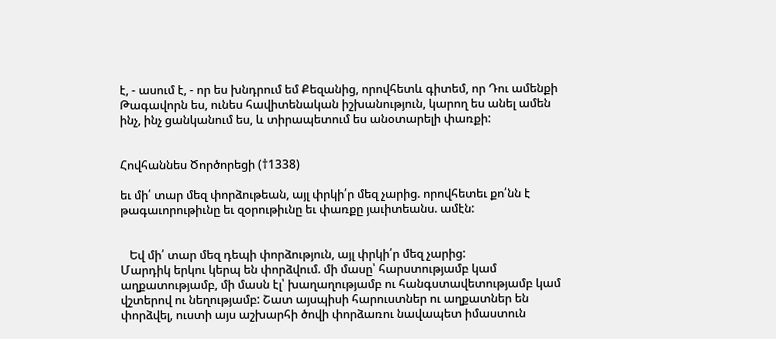է, - ասում է, - որ ես խնդրում եմ Քեզանից, որովհետև գիտեմ, որ Դու ամենքի Թագավորն ես, ունես հավիտենական իշխանություն, կարող ես անել ամեն ինչ, ինչ ցանկանում ես, և տիրապետում ես անօտարելի փառքի:


Հովհաննես Ծործորեցի (†1338)

եւ մի՛ տար մեզ փորձութեան, այլ փրկի՛ր մեզ չարից. որովհետեւ քո՛նն է թագաւորութիւնը եւ զօրութիւնը եւ փառքը յաւիտեանս. ամէն:


   Եվ մի՛ տար մեզ դեպի փորձություն, այլ փրկի՛ր մեզ չարից:
Մարդիկ երկու կերպ են փորձվում. մի մասը՝ հարստությամբ կամ աղքատությամբ, մի մասն էլ՝ խաղաղությամբ ու հանգստավետությամբ կամ վշտերով ու նեղությամբ: Շատ այսպիսի հարուստներ ու աղքատներ են փորձվել, ուստի այս աշխարհի ծովի փորձառու նավապետ իմաստուն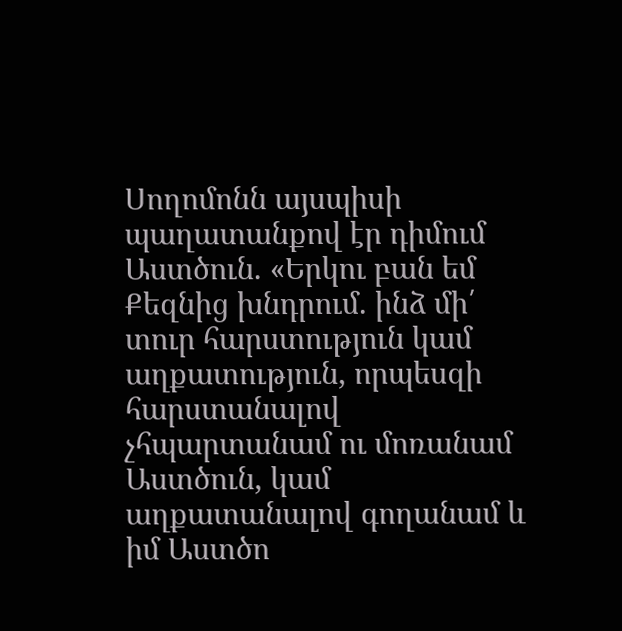Սողոմոնն այսպիսի պաղատանքով էր դիմում Աստծուն. «Երկու բան եմ Քեզնից խնդրում. ինձ մի՛ տուր հարստություն կամ աղքատություն, որպեսզի հարստանալով չհպարտանամ ու մոռանամ Աստծուն, կամ աղքատանալով գողանամ և իմ Աստծո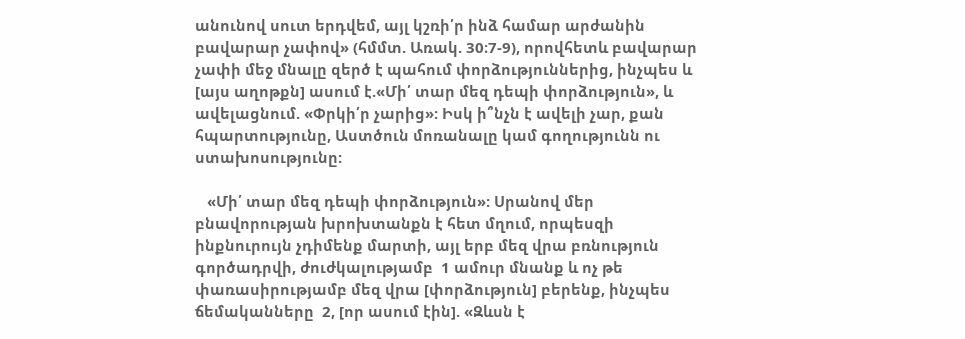անունով սուտ երդվեմ, այլ կշռի՛ր ինձ համար արժանին բավարար չափով» (հմմտ. Առակ. 30։7-9), որովհետև բավարար չափի մեջ մնալը զերծ է պահում փորձություններից, ինչպես և [այս աղոթքն] ասում է.«Մի՛ տար մեզ դեպի փորձություն», և ավելացնում. «Փրկի՛ր չարից»: Իսկ ի՞նչն է ավելի չար, քան հպարտությունը, Աստծուն մոռանալը կամ գողությունն ու ստախոսությունը:

   «Մի՛ տար մեզ դեպի փորձություն»: Սրանով մեր բնավորության խրոխտանքն է հետ մղում, որպեսզի ինքնուրույն չդիմենք մարտի, այլ երբ մեզ վրա բռնություն գործադրվի, ժուժկալությամբ  1 ամուր մնանք և ոչ թե փառասիրությամբ մեզ վրա [փորձություն] բերենք, ինչպես ճեմականները  2, [որ ասում էին]. «Զևսն է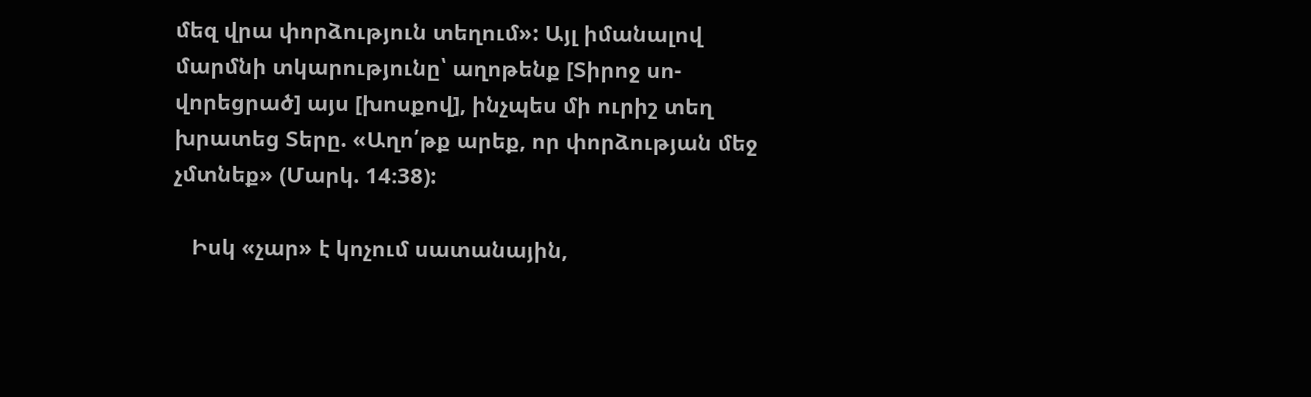մեզ վրա փորձություն տեղում»: Այլ իմանալով մարմնի տկարությունը՝ աղոթենք [Տիրոջ սո-վորեցրած] այս [խոսքով], ինչպես մի ուրիշ տեղ խրատեց Տերը. «Աղո՛թք արեք, որ փորձության մեջ չմտնեք» (Մարկ. 14։38):

   Իսկ «չար» է կոչում սատանային,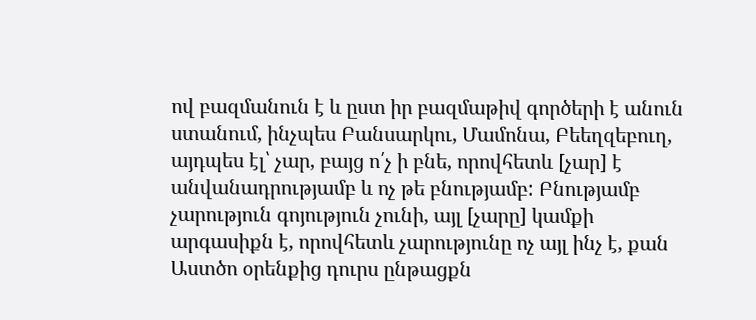ով բազմանուն է և ըստ իր բազմաթիվ գործերի է անուն ստանում, ինչպես Բանսարկու, Մամոնա, Բեեղզեբուղ, այդպես էլ՝ չար, բայց ո՛չ ի բնե, որովհետև [չար] է անվանադրությամբ և ոչ թե բնությամբ: Բնությամբ չարություն գոյություն չունի, այլ [չարը] կամքի արգասիքն է, որովհետև չարությունը ոչ այլ ինչ է, քան Աստծո օրենքից դուրս ընթացքն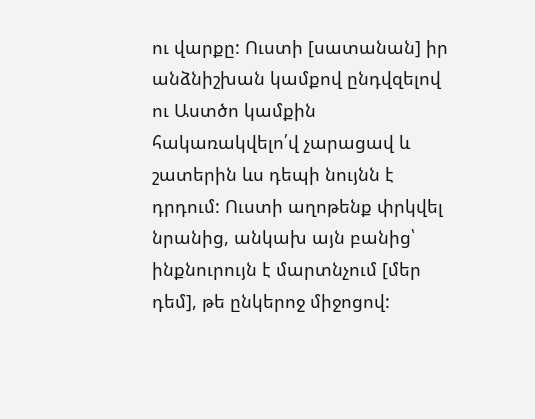ու վարքը: Ուստի [սատանան] իր անձնիշխան կամքով ընդվզելով ու Աստծո կամքին հակառակվելո՛վ չարացավ և շատերին ևս դեպի նույնն է դրդում: Ուստի աղոթենք փրկվել նրանից, անկախ այն բանից՝ ինքնուրույն է մարտնչում [մեր դեմ], թե ընկերոջ միջոցով: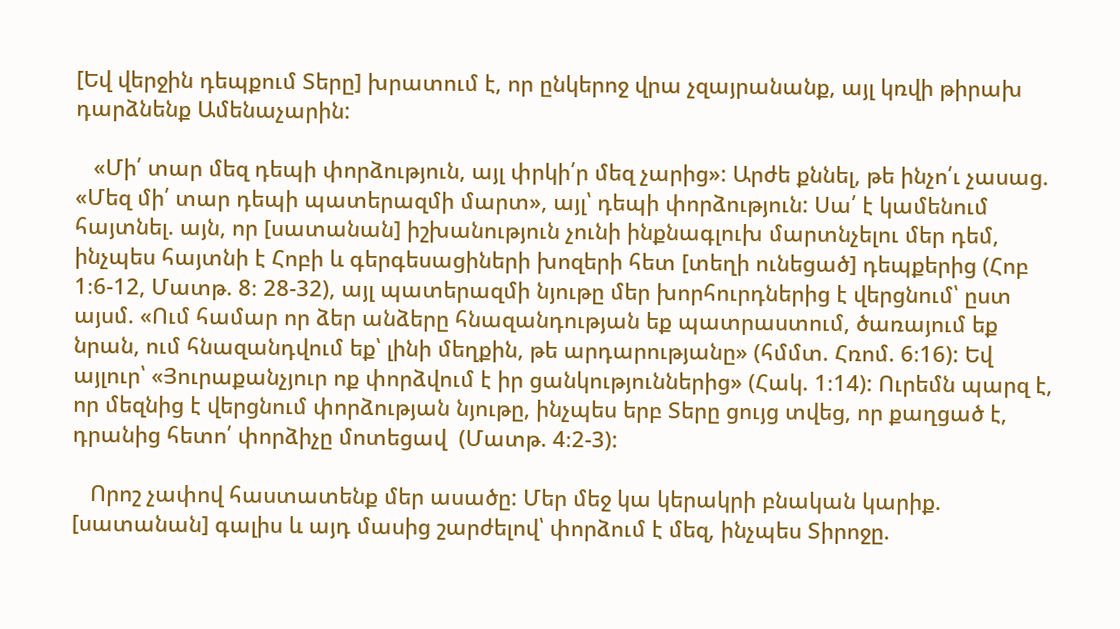[Եվ վերջին դեպքում Տերը] խրատում է, որ ընկերոջ վրա չզայրանանք, այլ կռվի թիրախ դարձնենք Ամենաչարին:

   «Մի՛ տար մեզ դեպի փորձություն, այլ փրկի՛ր մեզ չարից»: Արժե քննել, թե ինչո՛ւ չասաց. «Մեզ մի՛ տար դեպի պատերազմի մարտ», այլ՝ դեպի փորձություն: Սա՛ է կամենում հայտնել. այն, որ [սատանան] իշխանություն չունի ինքնագլուխ մարտնչելու մեր դեմ, ինչպես հայտնի է Հոբի և գերգեսացիների խոզերի հետ [տեղի ունեցած] դեպքերից (Հոբ 1։6-12, Մատթ. 8։ 28-32), այլ պատերազմի նյութը մեր խորհուրդներից է վերցնում՝ ըստ այսմ. «Ում համար որ ձեր անձերը հնազանդության եք պատրաստում, ծառայում եք նրան, ում հնազանդվում եք՝ լինի մեղքին, թե արդարությանը» (հմմտ. Հռոմ. 6։16): Եվ այլուր՝ «Յուրաքանչյուր ոք փորձվում է իր ցանկություններից» (Հակ. 1։14): Ուրեմն պարզ է, որ մեզնից է վերցնում փորձության նյութը, ինչպես երբ Տերը ցույց տվեց, որ քաղցած է, դրանից հետո՛ փորձիչը մոտեցավ  (Մատթ. 4։2-3):

   Որոշ չափով հաստատենք մեր ասածը: Մեր մեջ կա կերակրի բնական կարիք. [սատանան] գալիս և այդ մասից շարժելով՝ փորձում է մեզ, ինչպես Տիրոջը.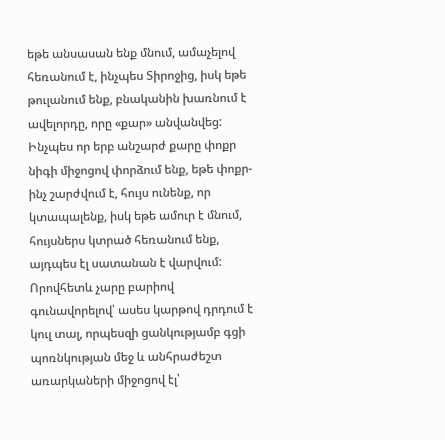եթե անսասան ենք մնում, ամաչելով հեռանում է, ինչպես Տիրոջից, իսկ եթե թուլանում ենք, բնականին խառնում է ավելորդը, որը «քար» անվանվեց: Ինչպես որ երբ անշարժ քարը փոքր նիգի միջոցով փորձում ենք, եթե փոքր-ինչ շարժվում է, հույս ունենք, որ կտապալենք, իսկ եթե ամուր է մնում, հույսներս կտրած հեռանում ենք, այդպես էլ սատանան է վարվում: Որովհետև չարը բարիով գունավորելով՝ ասես կարթով դրդում է կուլ տալ, որպեսզի ցանկությամբ գցի պոռնկության մեջ և անհրաժեշտ առարկաների միջոցով էլ՝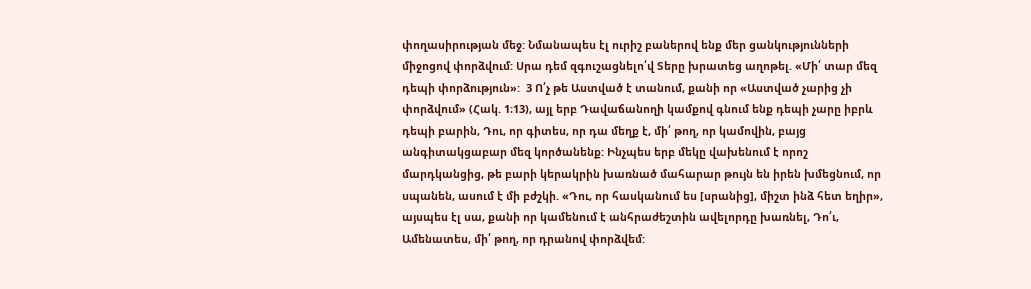փողասիրության մեջ: Նմանապես էլ ուրիշ բաներով ենք մեր ցանկությունների միջոցով փորձվում: Սրա դեմ զգուշացնելո՛վ Տերը խրատեց աղոթել. «Մի՛ տար մեզ դեպի փորձություն»:  3 Ո՛չ թե Աստված է տանում, քանի որ «Աստված չարից չի փորձվում» (Հակ. 1։13), այլ երբ Դավաճանողի կամքով գնում ենք դեպի չարը իբրև դեպի բարին, Դու, որ գիտես, որ դա մեղք է, մի՛ թող, որ կամովին, բայց անգիտակցաբար մեզ կործանենք: Ինչպես երբ մեկը վախենում է որոշ մարդկանցից, թե բարի կերակրին խառնած մահարար թույն են իրեն խմեցնում, որ սպանեն, ասում է մի բժշկի. «Դու, որ հասկանում ես [սրանից], միշտ ինձ հետ եղիր», այսպես էլ սա, քանի որ կամենում է անհրաժեշտին ավելորդը խառնել, Դո՛ւ, Ամենատես, մի՛ թող, որ դրանով փորձվեմ: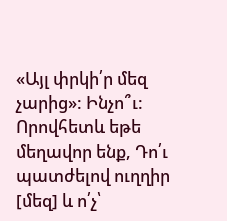«Այլ փրկի՛ր մեզ չարից»: Ինչո՞ւ: Որովհետև եթե մեղավոր ենք, Դո՛ւ պատժելով ուղղիր [մեզ] և ո՛չ՝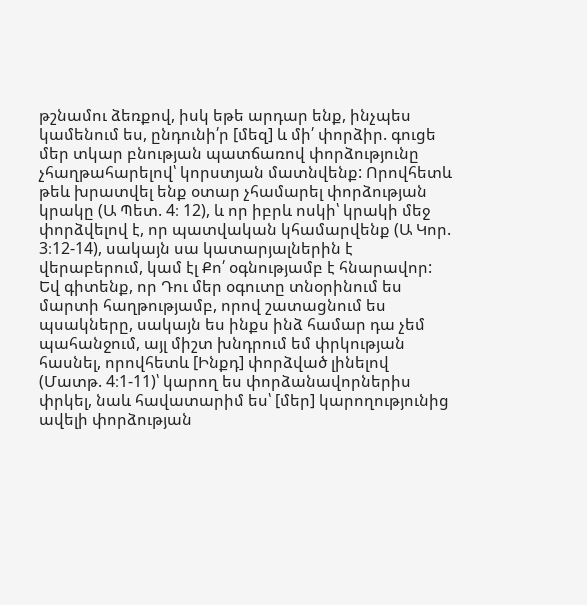թշնամու ձեռքով, իսկ եթե արդար ենք, ինչպես կամենում ես, ընդունի՛ր [մեզ] և մի՛ փորձիր. գուցե մեր տկար բնության պատճառով փորձությունը չհաղթահարելով՝ կորստյան մատնվենք: Որովհետև թեև խրատվել ենք օտար չհամարել փորձության կրակը (Ա Պետ. 4։ 12), և որ իբրև ոսկի՝ կրակի մեջ փորձվելով է, որ պատվական կհամարվենք (Ա Կոր. 3։12-14), սակայն սա կատարյալներին է վերաբերում, կամ էլ Քո՛ օգնությամբ է հնարավոր: Եվ գիտենք, որ Դու մեր օգուտը տնօրինում ես մարտի հաղթությամբ, որով շատացնում ես պսակները, սակայն ես ինքս ինձ համար դա չեմ պահանջում, այլ միշտ խնդրում եմ փրկության հասնել, որովհետև [Ինքդ] փորձված լինելով  (Մատթ. 4։1-11)՝ կարող ես փորձանավորներիս փրկել, նաև հավատարիմ ես՝ [մեր] կարողությունից ավելի փորձության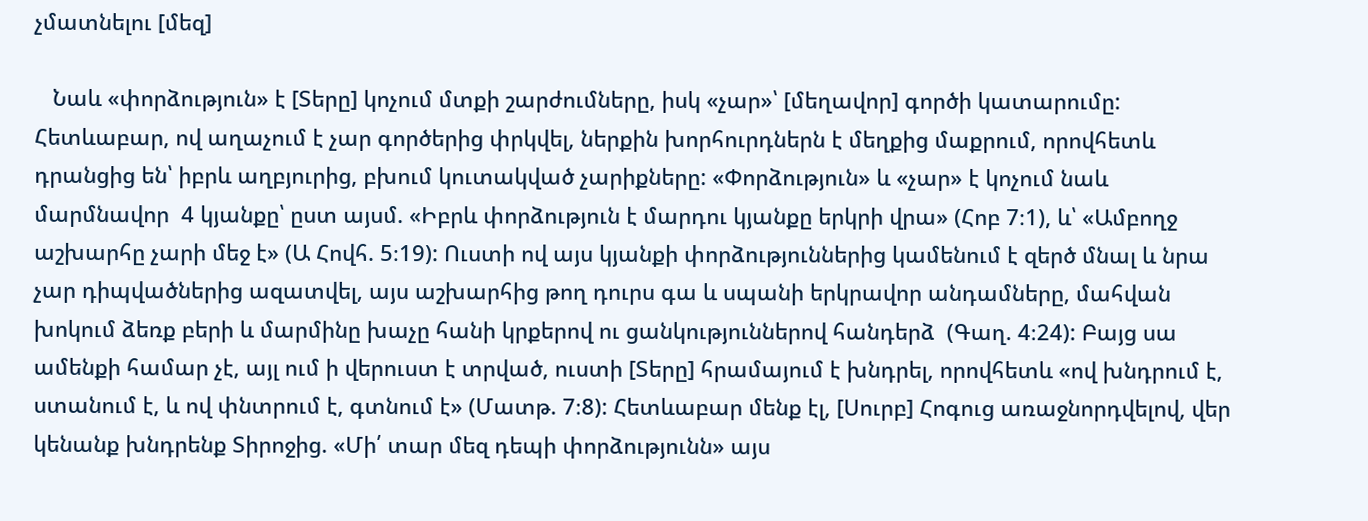չմատնելու [մեզ]

   Նաև «փորձություն» է [Տերը] կոչում մտքի շարժումները, իսկ «չար»՝ [մեղավոր] գործի կատարումը: Հետևաբար, ով աղաչում է չար գործերից փրկվել, ներքին խորհուրդներն է մեղքից մաքրում, որովհետև դրանցից են՝ իբրև աղբյուրից, բխում կուտակված չարիքները: «Փորձություն» և «չար» է կոչում նաև մարմնավոր  4 կյանքը՝ ըստ այսմ. «Իբրև փորձություն է մարդու կյանքը երկրի վրա» (Հոբ 7։1), և՝ «Ամբողջ աշխարհը չարի մեջ է» (Ա Հովհ. 5։19): Ուստի ով այս կյանքի փորձություններից կամենում է զերծ մնալ և նրա չար դիպվածներից ազատվել, այս աշխարհից թող դուրս գա և սպանի երկրավոր անդամները, մահվան խոկում ձեռք բերի և մարմինը խաչը հանի կրքերով ու ցանկություններով հանդերձ  (Գաղ. 4։24): Բայց սա ամենքի համար չէ, այլ ում ի վերուստ է տրված, ուստի [Տերը] հրամայում է խնդրել, որովհետև «ով խնդրում է, ստանում է, և ով փնտրում է, գտնում է» (Մատթ. 7։8): Հետևաբար մենք էլ, [Սուրբ] Հոգուց առաջնորդվելով, վեր կենանք խնդրենք Տիրոջից. «Մի՛ տար մեզ դեպի փորձությունն» այս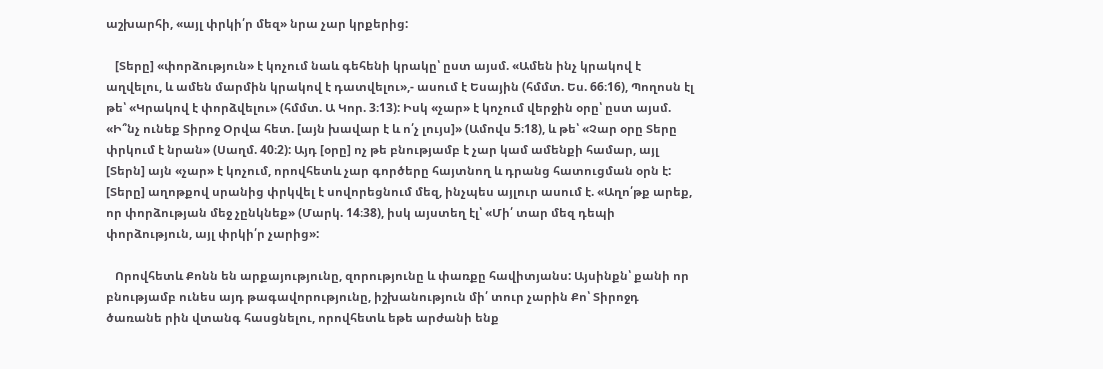աշխարհի, «այլ փրկի՛ր մեզ» նրա չար կրքերից:

   [Տերը] «փորձություն» է կոչում նաև գեհենի կրակը՝ ըստ այսմ. «Ամեն ինչ կրակով է աղվելու, և ամեն մարմին կրակով է դատվելու»,- ասում է Եսային (հմմտ. Ես. 66։16), Պողոսն էլ թե՝ «Կրակով է փորձվելու» (հմմտ. Ա Կոր. 3։13): Իսկ «չար» է կոչում վերջին օրը՝ ըստ այսմ. «Ի՞նչ ունեք Տիրոջ Օրվա հետ. [այն խավար է և ո՛չ լույս]» (Ամովս 5։18), և թե՝ «Չար օրը Տերը փրկում է նրան» (Սաղմ. 40։2): Այդ [օրը] ոչ թե բնությամբ է չար կամ ամենքի համար, այլ [Տերն] այն «չար» է կոչում, որովհետև չար գործերը հայտնող և դրանց հատուցման օրն է: [Տերը] աղոթքով սրանից փրկվել է սովորեցնում մեզ, ինչպես այլուր ասում է. «Աղո՛թք արեք, որ փորձության մեջ չընկնեք» (Մարկ. 14։38), իսկ այստեղ էլ՝ «Մի՛ տար մեզ դեպի փորձություն, այլ փրկի՛ր չարից»:

   Որովհետև Քոնն են արքայությունը, զորությունը և փառքը հավիտյանս: Այսինքն՝ քանի որ բնությամբ ունես այդ թագավորությունը, իշխանություն մի՛ տուր չարին Քո՝ Տիրոջդ ծառանե րին վտանգ հասցնելու, որովհետև եթե արժանի ենք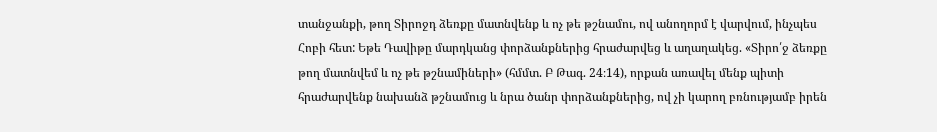տանջանքի, թող Տիրոջդ ձեռքը մատնվենք և ոչ թե թշնամու, ով անողորմ է վարվում, ինչպես Հոբի հետ: Եթե Դավիթը մարդկանց փորձանքներից հրաժարվեց և աղաղակեց. «Տիրո՛ջ ձեռքը թող մատնվեմ և ոչ թե թշնամիների» (հմմտ. Բ Թագ. 24։14), որքան առավել մենք պիտի հրաժարվենք նախանձ թշնամուց և նրա ծանր փորձանքներից, ով չի կարող բռնությամբ իրեն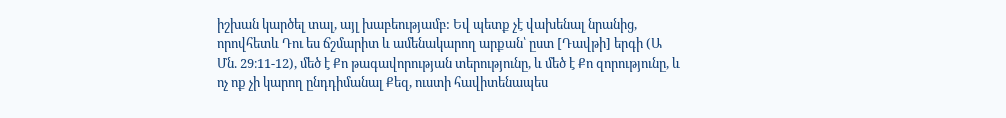իշխան կարծել տալ, այլ խաբեությամբ: Եվ պետք չէ վախենալ նրանից, որովհետև Դու ես ճշմարիտ և ամենակարող արքան՝ ըստ [Դավթի] երգի (Ա Մն. 29։11-12), մեծ է Քո թագավորության տերությունը, և մեծ է Քո զորությունը, և ոչ ոք չի կարող ընդդիմանալ Քեզ, ուստի հավիտենապես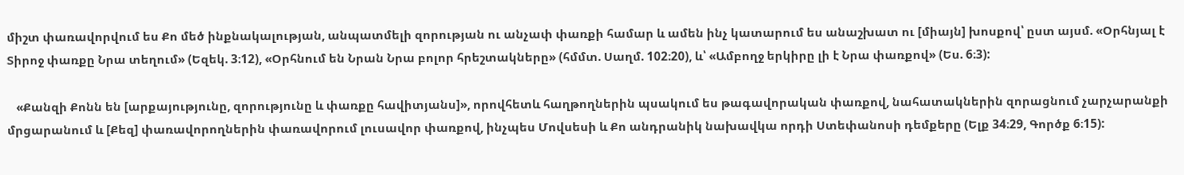միշտ փառավորվում ես Քո մեծ ինքնակալության, անպատմելի զորության ու անչափ փառքի համար և ամեն ինչ կատարում ես անաշխատ ու [միայն] խոսքով՝ ըստ այսմ. «Օրհնյալ է Տիրոջ փառքը Նրա տեղում» (Եզեկ. 3։12), «Օրհնում են Նրան Նրա բոլոր հրեշտակները» (հմմտ. Սաղմ. 102։20), և՝ «Ամբողջ երկիրը լի է Նրա փառքով» (Ես. 6։3):

   «Քանզի Քոնն են [արքայությունը, զորությունը և փառքը հավիտյանս]», որովհետև հաղթողներին պսակում ես թագավորական փառքով, նահատակներին զորացնում չարչարանքի մրցարանում և [Քեզ] փառավորողներին փառավորում լուսավոր փառքով, ինչպես Մովսեսի և Քո անդրանիկ նախավկա որդի Ստեփանոսի դեմքերը (Ելք 34։29, Գործք 6։15):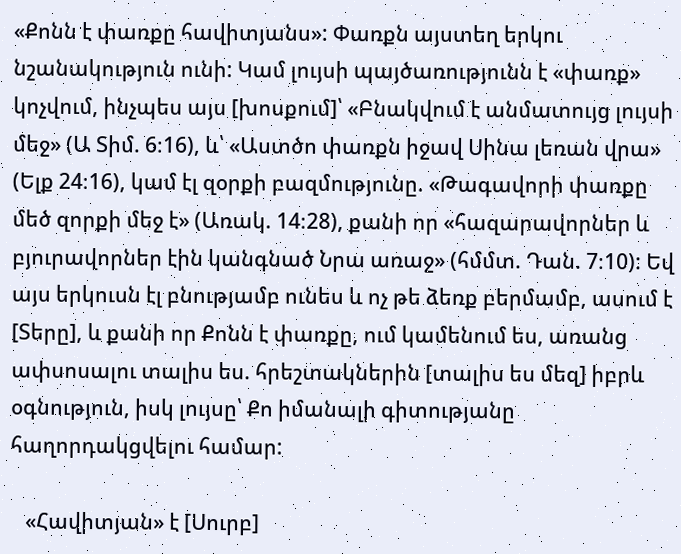«Քոնն է փառքը հավիտյանս»: Փառքն այստեղ երկու նշանակություն ունի: Կամ լույսի պայծառությունն է «փառք» կոչվում, ինչպես այս [խոսքում]՝ «Բնակվում է անմատույց լույսի մեջ» (Ա Տիմ. 6։16), և՝ «Աստծո փառքն իջավ Սինա լեռան վրա» (Ելք 24։16), կամ էլ զօրքի բազմությունը. «Թագավորի փառքը մեծ զորքի մեջ է» (Առակ. 14։28), քանի որ «հազարավորներ և բյուրավորներ էին կանգնած Նրա առաջ» (հմմտ. Դան. 7։10): Եվ այս երկուսն էլ բնությամբ ունես և ոչ թե ձեռք բերմամբ, ասում է [Տերը], և քանի որ Քոնն է փառքը, ում կամենում ես, առանց ափսոսալու տալիս ես. հրեշտակներին [տալիս ես մեզ] իբրև օգնություն, իսկ լույսը՝ Քո իմանալի գիտությանը հաղորդակցվելու համար:

   «Հավիտյան» է [Սուրբ]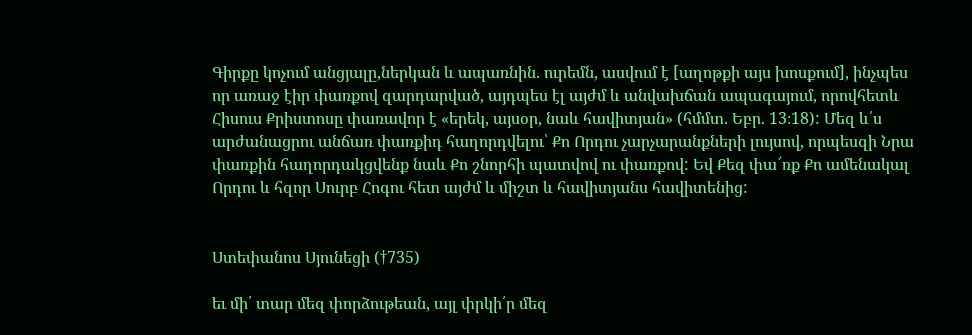Գիրքը կոչում անցյալը,ներկան և ապառնին. ուրեմն, ասվում է [աղոթքի այս խոսքում], ինչպես որ առաջ էիր փառքով զարդարված, այդպես էլ այժմ և անվախճան ապագայում, որովհետև Հիսուս Քրիստոսը փառավոր է «երեկ, այսօր, նաև հավիտյան» (հմմտ. Եբր. 13։18): Մեզ և՛ս արժանացրու անճառ փառքիդ հաղորդվելու՝ Քո Որդու չարչարանքների լույսով, որպեսզի Նրա փառքին հաղորդակցվենք նաև Քո շնորհի պատվով ու փառքով: Եվ Քեզ փա՜ռք Քո ամենակալ Որդու և հզոր Սուրբ Հոգու հետ այժմ և միշտ և հավիտյանս հավիտենից:


Ստեփանոս Սյունեցի (†735)

եւ մի՛ տար մեզ փորձութեան, այլ փրկի՛ր մեզ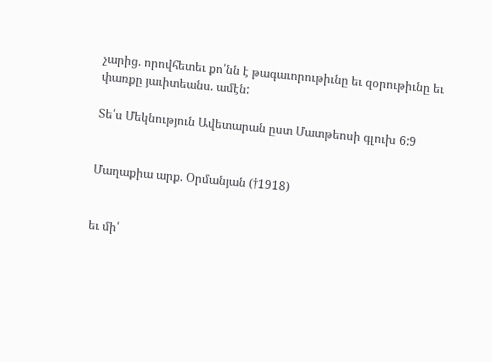չարից. որովհետեւ քո՛նն է թագաւորութիւնը եւ զօրութիւնը եւ փառքը յաւիտեանս. ամէն:

Տե՛ս Մեկնություն Ավետարան ըստ Մատթեոսի գլուխ 6:9


Մաղաքիա արք. Օրմանյան (†1918)


եւ մի՛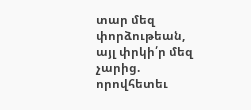տար մեզ փորձութեան, այլ փրկի՛ր մեզ չարից. որովհետեւ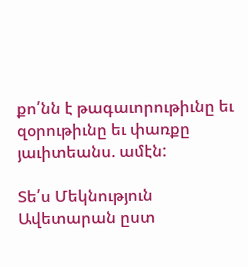քո՛նն է թագաւորութիւնը եւ զօրութիւնը եւ փառքը յաւիտեանս. ամէն:

Տե՛ս Մեկնություն Ավետարան ըստ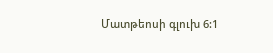Մատթեոսի գլուխ 6:1